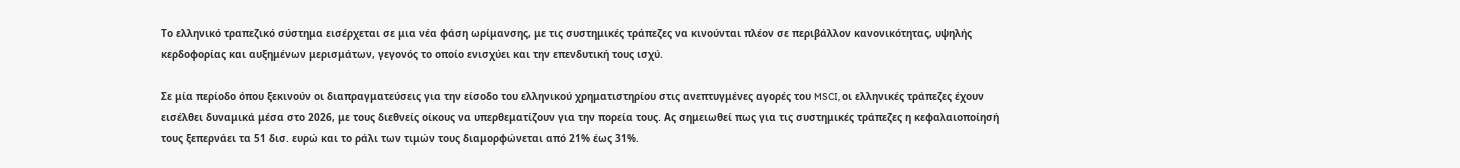Το ελληνικό τραπεζικό σύστημα εισέρχεται σε μια νέα φάση ωρίμανσης, με τις συστημικές τράπεζες να κινούνται πλέον σε περιβάλλον κανονικότητας, υψηλής κερδοφορίας και αυξημένων μερισμάτων, γεγονός το οποίο ενισχύει και την επενδυτική τους ισχύ.

Σε μία περίοδο όπου ξεκινούν οι διαπραγματεύσεις για την είσοδο του ελληνικού χρηματιστηρίου στις ανεπτυγμένες αγορές του MSCI, οι ελληνικές τράπεζες έχουν εισέλθει δυναμικά μέσα στο 2026, με τους διεθνείς οίκους να υπερθεματίζουν για την πορεία τους. Ας σημειωθεί πως για τις συστημικές τράπεζες η κεφαλαιοποίησή τους ξεπερνάει τα 51 δισ. ευρώ και το ράλι των τιμών τους διαμορφώνεται από 21% έως 31%.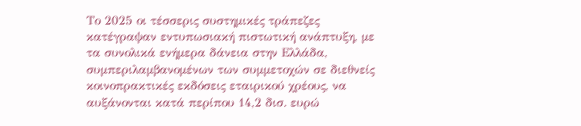Το 2025 οι τέσσερις συστημικές τράπεζες κατέγραψαν εντυπωσιακή πιστωτική ανάπτυξη, με τα συνολικά ενήμερα δάνεια στην Ελλάδα, συμπεριλαμβανομένων των συμμετοχών σε διεθνείς κοινοπρακτικές εκδόσεις εταιρικού χρέους, να αυξάνονται κατά περίπου 14,2 δισ. ευρώ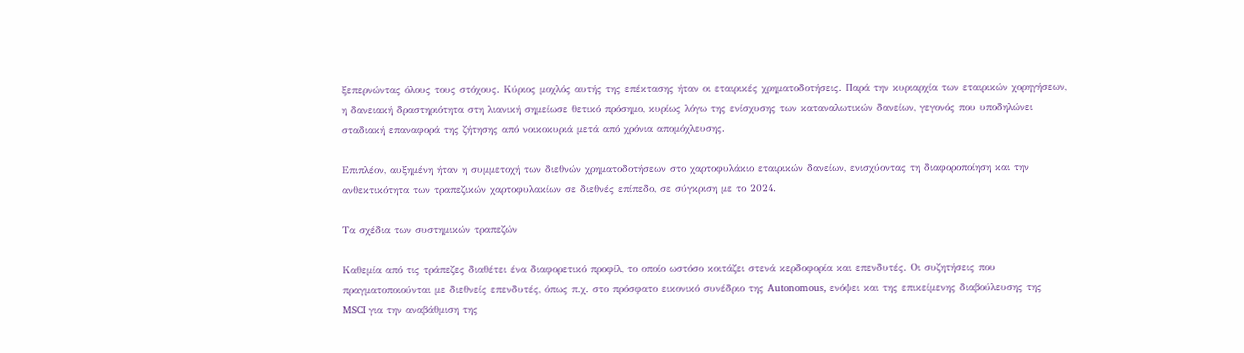ξεπερνώντας όλους τους στόχους. Κύριος μοχλός αυτής της επέκτασης ήταν οι εταιρικές χρηματοδοτήσεις. Παρά την κυριαρχία των εταιρικών χορηγήσεων, η δανειακή δραστηριότητα στη λιανική σημείωσε θετικό πρόσημο, κυρίως λόγω της ενίσχυσης των καταναλωτικών δανείων, γεγονός που υποδηλώνει σταδιακή επαναφορά της ζήτησης από νοικοκυριά μετά από χρόνια απομόχλευσης.

Επιπλέον, αυξημένη ήταν η συμμετοχή των διεθνών χρηματοδοτήσεων στο χαρτοφυλάκιο εταιρικών δανείων, ενισχύοντας τη διαφοροποίηση και την ανθεκτικότητα των τραπεζικών χαρτοφυλακίων σε διεθνές επίπεδο, σε σύγκριση με το 2024.

Τα σχέδια των συστημικών τραπεζών

Καθεμία από τις τράπεζες διαθέτει ένα διαφορετικό προφίλ, το οποίο ωστόσο κοιτάζει στενά κερδοφορία και επενδυτές. Οι συζητήσεις που πραγματοποιούνται με διεθνείς επενδυτές, όπως π.χ. στο πρόσφατο εικονικό συνέδριο της Autonomous, ενόψει και της επικείμενης διαβούλευσης της MSCI για την αναβάθμιση της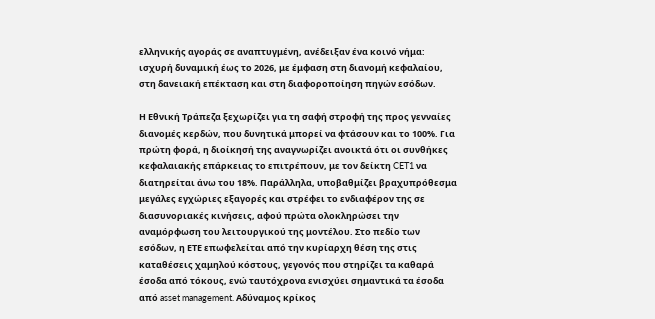ελληνικής αγοράς σε αναπτυγμένη, ανέδειξαν ένα κοινό νήμα: ισχυρή δυναμική έως το 2026, με έμφαση στη διανομή κεφαλαίου, στη δανειακή επέκταση και στη διαφοροποίηση πηγών εσόδων.

Η Εθνική Τράπεζα ξεχωρίζει για τη σαφή στροφή της προς γενναίες διανομές κερδών, που δυνητικά μπορεί να φτάσουν και το 100%. Για πρώτη φορά, η διοίκησή της αναγνωρίζει ανοικτά ότι οι συνθήκες κεφαλαιακής επάρκειας το επιτρέπουν, με τον δείκτη CET1 να διατηρείται άνω του 18%. Παράλληλα, υποβαθμίζει βραχυπρόθεσμα μεγάλες εγχώριες εξαγορές και στρέφει το ενδιαφέρον της σε διασυνοριακές κινήσεις, αφού πρώτα ολοκληρώσει την αναμόρφωση του λειτουργικού της μοντέλου. Στο πεδίο των εσόδων, η ΕΤΕ επωφελείται από την κυρίαρχη θέση της στις καταθέσεις χαμηλού κόστους, γεγονός που στηρίζει τα καθαρά έσοδα από τόκους, ενώ ταυτόχρονα ενισχύει σημαντικά τα έσοδα από asset management. Αδύναμος κρίκος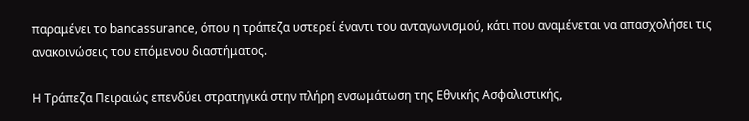παραμένει το bancassurance, όπου η τράπεζα υστερεί έναντι του ανταγωνισμού, κάτι που αναμένεται να απασχολήσει τις ανακοινώσεις του επόμενου διαστήματος.

Η Τράπεζα Πειραιώς επενδύει στρατηγικά στην πλήρη ενσωμάτωση της Εθνικής Ασφαλιστικής,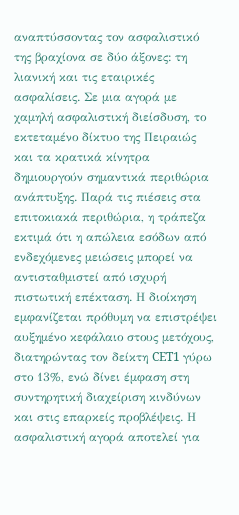αναπτύσσοντας τον ασφαλιστικό της βραχίονα σε δύο άξονες: τη λιανική και τις εταιρικές ασφαλίσεις. Σε μια αγορά με χαμηλή ασφαλιστική διείσδυση, το εκτεταμένο δίκτυο της Πειραιώς και τα κρατικά κίνητρα δημιουργούν σημαντικά περιθώρια ανάπτυξης. Παρά τις πιέσεις στα επιτοκιακά περιθώρια, η τράπεζα εκτιμά ότι η απώλεια εσόδων από ενδεχόμενες μειώσεις μπορεί να αντισταθμιστεί από ισχυρή πιστωτική επέκταση. Η διοίκηση εμφανίζεται πρόθυμη να επιστρέψει αυξημένο κεφάλαιο στους μετόχους, διατηρώντας τον δείκτη CET1 γύρω στο 13%, ενώ δίνει έμφαση στη συντηρητική διαχείριση κινδύνων και στις επαρκείς προβλέψεις. Η ασφαλιστική αγορά αποτελεί για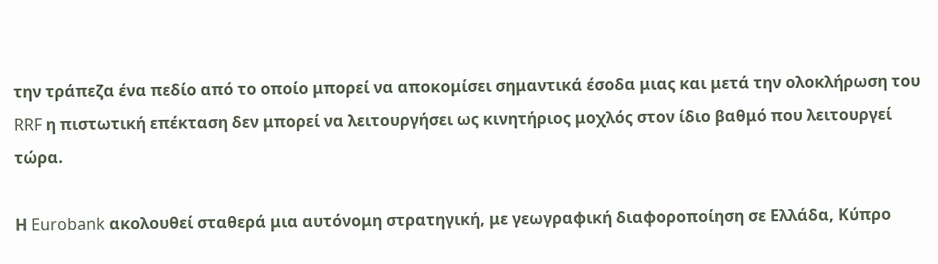την τράπεζα ένα πεδίο από το οποίο μπορεί να αποκομίσει σημαντικά έσοδα μιας και μετά την ολοκλήρωση του RRF η πιστωτική επέκταση δεν μπορεί να λειτουργήσει ως κινητήριος μοχλός στον ίδιο βαθμό που λειτουργεί τώρα.

Η Eurobank ακολουθεί σταθερά μια αυτόνομη στρατηγική, με γεωγραφική διαφοροποίηση σε Ελλάδα, Κύπρο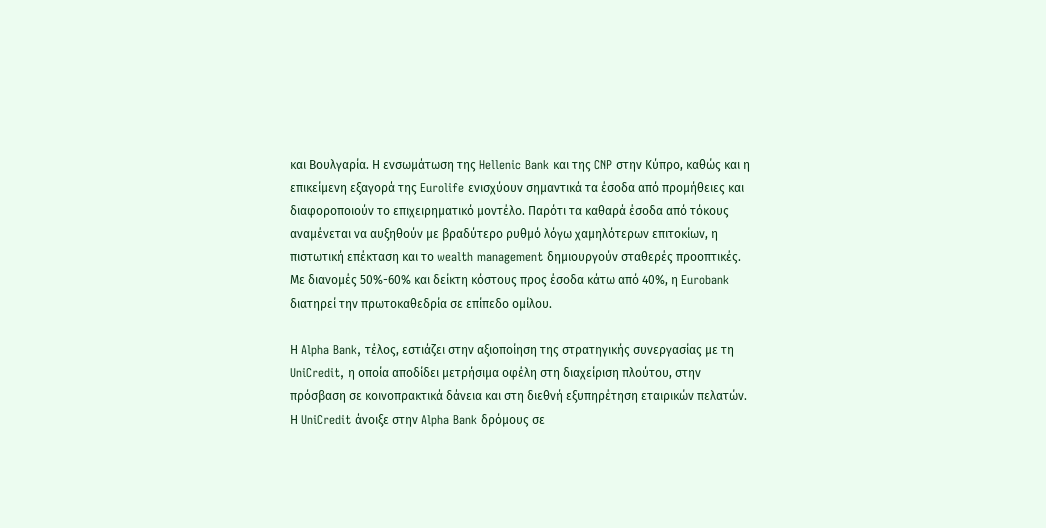και Βουλγαρία. Η ενσωμάτωση της Hellenic Bank και της CNP στην Κύπρο, καθώς και η επικείμενη εξαγορά της Eurolife ενισχύουν σημαντικά τα έσοδα από προμήθειες και διαφοροποιούν το επιχειρηματικό μοντέλο. Παρότι τα καθαρά έσοδα από τόκους αναμένεται να αυξηθούν με βραδύτερο ρυθμό λόγω χαμηλότερων επιτοκίων, η πιστωτική επέκταση και το wealth management δημιουργούν σταθερές προοπτικές. Με διανομές 50%-60% και δείκτη κόστους προς έσοδα κάτω από 40%, η Eurobank διατηρεί την πρωτοκαθεδρία σε επίπεδο ομίλου.

Η Alpha Bank, τέλος, εστιάζει στην αξιοποίηση της στρατηγικής συνεργασίας με τη UniCredit, η οποία αποδίδει μετρήσιμα οφέλη στη διαχείριση πλούτου, στην πρόσβαση σε κοινοπρακτικά δάνεια και στη διεθνή εξυπηρέτηση εταιρικών πελατών. Η UniCredit άνοιξε στην Alpha Bank δρόμους σε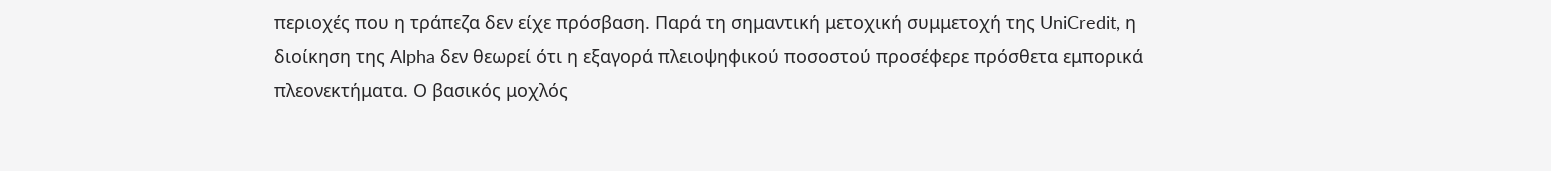περιοχές που η τράπεζα δεν είχε πρόσβαση. Παρά τη σημαντική μετοχική συμμετοχή της UniCredit, η διοίκηση της Alpha δεν θεωρεί ότι η εξαγορά πλειοψηφικού ποσοστού προσέφερε πρόσθετα εμπορικά πλεονεκτήματα. Ο βασικός μοχλός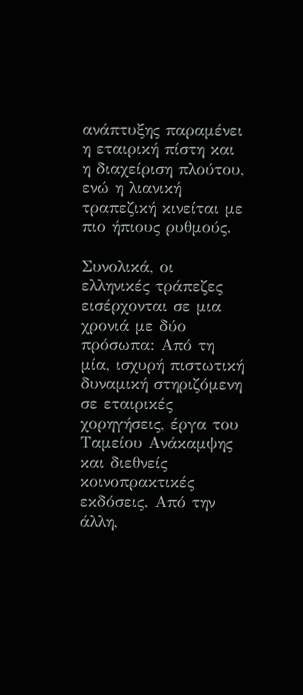ανάπτυξης παραμένει η εταιρική πίστη και η διαχείριση πλούτου, ενώ η λιανική τραπεζική κινείται με πιο ήπιους ρυθμούς.

Συνολικά, οι ελληνικές τράπεζες εισέρχονται σε μια χρονιά με δύο πρόσωπα: Από τη μία, ισχυρή πιστωτική δυναμική στηριζόμενη σε εταιρικές χορηγήσεις, έργα του Ταμείου Ανάκαμψης και διεθνείς κοινοπρακτικές εκδόσεις. Από την άλλη,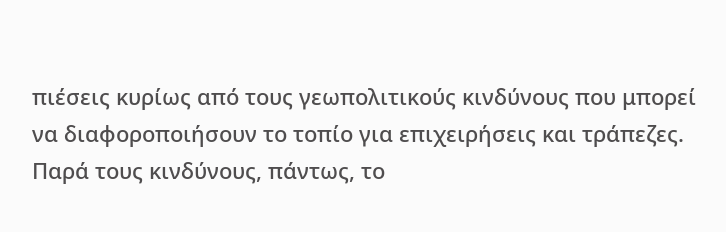πιέσεις κυρίως από τους γεωπολιτικούς κινδύνους που μπορεί να διαφοροποιήσουν το τοπίο για επιχειρήσεις και τράπεζες. Παρά τους κινδύνους, πάντως, το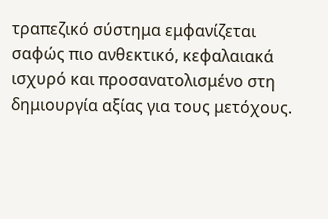τραπεζικό σύστημα εμφανίζεται σαφώς πιο ανθεκτικό, κεφαλαιακά ισχυρό και προσανατολισμένο στη δημιουργία αξίας για τους μετόχους.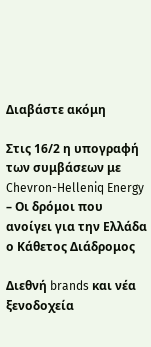Διαβάστε ακόμη

Στις 16/2 η υπογραφή των συμβάσεων με Chevron-Helleniq Energy – Οι δρόμοι που ανοίγει για την Ελλάδα ο Κάθετος Διάδρομος

Διεθνή brands και νέα ξενοδοχεία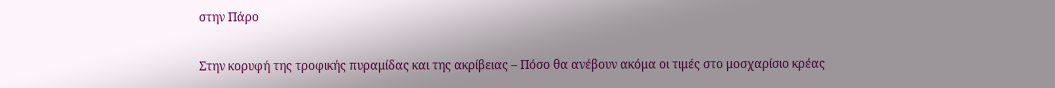στην Πάρο

Στην κορυφή της τροφικής πυραμίδας και της ακρίβειας – Πόσο θα ανέβουν ακόμα οι τιμές στο μοσχαρίσιο κρέας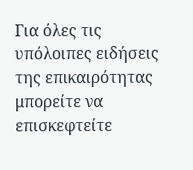Για όλες τις υπόλοιπες ειδήσεις της επικαιρότητας μπορείτε να επισκεφτείτε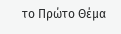το Πρώτο Θέμα